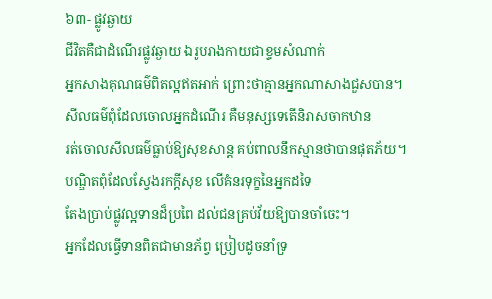៦៣- ផ្លូវឆ្ងាយ
ជីវិតគឺជាដំណើរផ្លូវឆ្ងាយ ឯរូបរាងកាយជាខ្ទមសំណាក់
អ្នកសាងគុណធម៌ពិតល្អឥតអាក់ ព្រោះថាគ្មានអ្នកណាសាងជួសបាន។
សីលធម៌ពុំដែលចោលអ្នកដំណើរ គឺមនុស្សទេតើនិរាសចាកឋាន
រត់ចោលសីលធម៌ធ្លាប់ឱ្យសុខសាន្ត គប់ពាលនឹកស្មានថាបានផុតភ័យ។
បណ្ឌិតពុំដែលស្វែងរកក្តីសុខ លើគំនរទុក្ខនៃអ្នកដទៃ
តែងប្រាប់ផ្លូវល្អទានដ៏ប្រពៃ ដល់ជនគ្រប់វ័យឱ្យបានចាំចេះ។
អ្នកដែលធ្វើទានពិតជាមានភ័ព្វ ប្រៀបដូចនាំទ្រ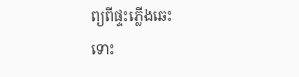ព្យពីផ្ទះភ្លើងឆេះ
ទោះ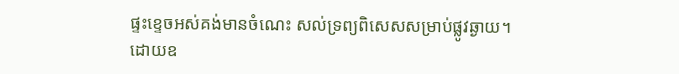ផ្ទះខ្ទេចអស់គង់មានចំណេះ សល់ទ្រព្យពិសេសសម្រាប់ផ្លូវឆ្ងាយ។
ដោយឧ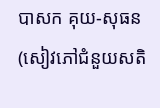បាសក គុយ-សុធន
(សៀវភៅជំនួយសតិ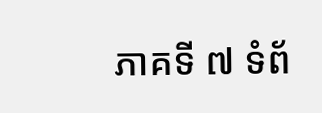ភាគទី ៧ ទំព័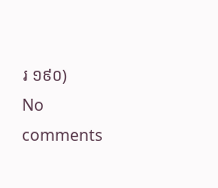រ ១៩០)
No comments